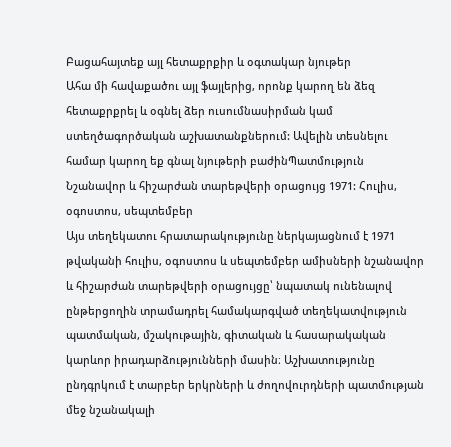Բացահայտեք այլ հետաքրքիր և օգտակար նյութեր
Ահա մի հավաքածու այլ ֆայլերից, որոնք կարող են ձեզ հետաքրքրել և օգնել ձեր ուսումնասիրման կամ ստեղծագործական աշխատանքներում: Ավելին տեսնելու համար կարող եք գնալ նյութերի բաժինՊատմություն
Նշանավոր և հիշարժան տարեթվերի օրացույց 1971: Հուլիս, օգոստոս, սեպտեմբեր
Այս տեղեկատու հրատարակությունը ներկայացնում է 1971 թվականի հուլիս, օգոստոս և սեպտեմբեր ամիսների նշանավոր և հիշարժան տարեթվերի օրացույցը՝ նպատակ ունենալով ընթերցողին տրամադրել համակարգված տեղեկատվություն պատմական, մշակութային, գիտական և հասարակական կարևոր իրադարձությունների մասին։ Աշխատությունը ընդգրկում է տարբեր երկրների և ժողովուրդների պատմության մեջ նշանակալի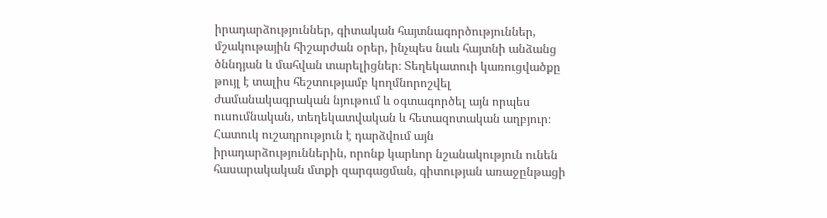իրադարձություններ, գիտական հայտնագործություններ, մշակութային հիշարժան օրեր, ինչպես նաև հայտնի անձանց ծննդյան և մահվան տարելիցներ։ Տեղեկատուի կառուցվածքը թույլ է տալիս հեշտությամբ կողմնորոշվել ժամանակագրական նյութում և օգտագործել այն որպես ուսումնական, տեղեկատվական և հետազոտական աղբյուր։ Հատուկ ուշադրություն է դարձվում այն իրադարձություններին, որոնք կարևոր նշանակություն ունեն հասարակական մտքի զարգացման, գիտության առաջընթացի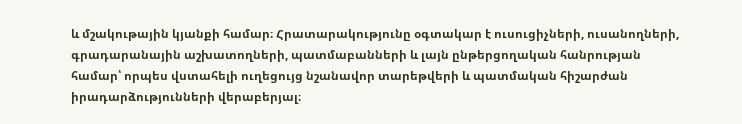և մշակութային կյանքի համար։ Հրատարակությունը օգտակար է ուսուցիչների, ուսանողների, գրադարանային աշխատողների, պատմաբանների և լայն ընթերցողական հանրության համար՝ որպես վստահելի ուղեցույց նշանավոր տարեթվերի և պատմական հիշարժան իրադարձությունների վերաբերյալ։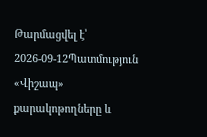Թարմացվել է՝ 2026-09-12Պատմություն
«Վիշապ» քարակոթողները և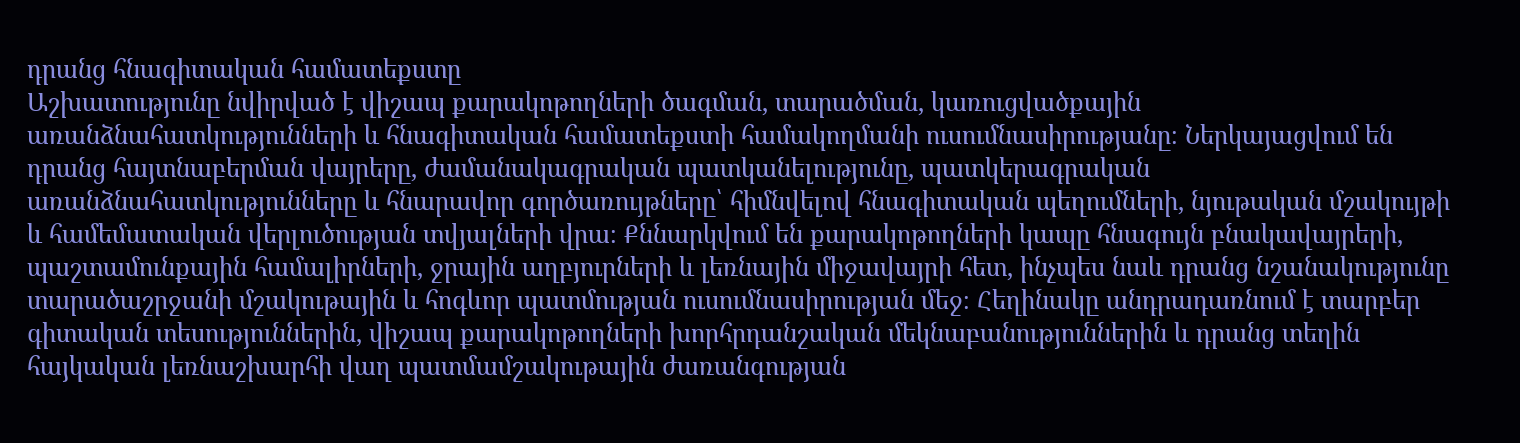դրանց հնագիտական համատեքստը
Աշխատությունը նվիրված է վիշապ քարակոթողների ծագման, տարածման, կառուցվածքային առանձնահատկությունների և հնագիտական համատեքստի համակողմանի ուսումնասիրությանը։ Ներկայացվում են դրանց հայտնաբերման վայրերը, ժամանակագրական պատկանելությունը, պատկերագրական առանձնահատկությունները և հնարավոր գործառույթները՝ հիմնվելով հնագիտական պեղումների, նյութական մշակույթի և համեմատական վերլուծության տվյալների վրա։ Քննարկվում են քարակոթողների կապը հնագույն բնակավայրերի, պաշտամունքային համալիրների, ջրային աղբյուրների և լեռնային միջավայրի հետ, ինչպես նաև դրանց նշանակությունը տարածաշրջանի մշակութային և հոգևոր պատմության ուսումնասիրության մեջ։ Հեղինակը անդրադառնում է տարբեր գիտական տեսություններին, վիշապ քարակոթողների խորհրդանշական մեկնաբանություններին և դրանց տեղին հայկական լեռնաշխարհի վաղ պատմամշակութային ժառանգության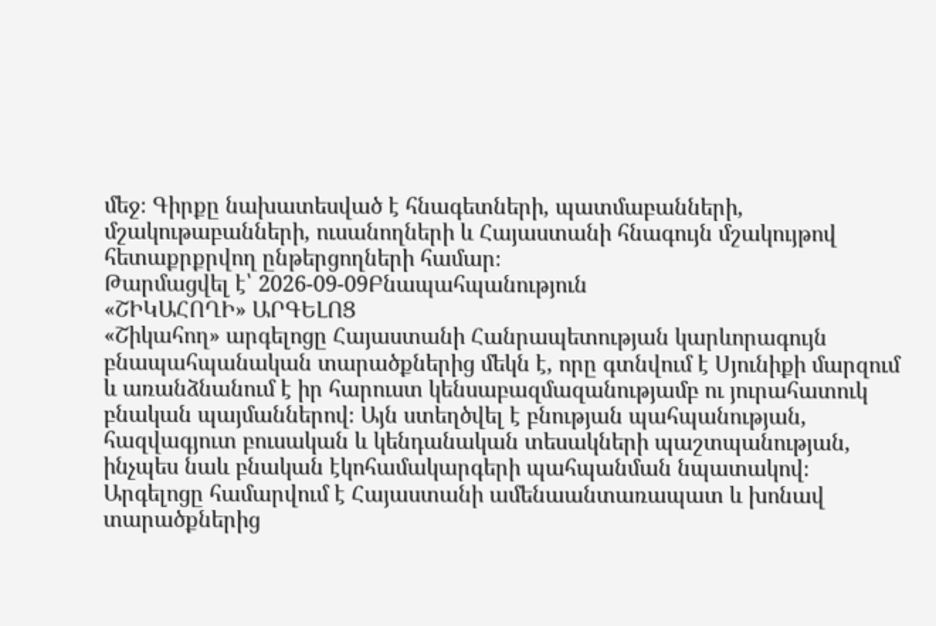մեջ։ Գիրքը նախատեսված է հնագետների, պատմաբանների, մշակութաբանների, ուսանողների և Հայաստանի հնագույն մշակույթով հետաքրքրվող ընթերցողների համար։
Թարմացվել է՝ 2026-09-09Բնապահպանություն
«ՇԻԿԱՀՈՂԻ» ԱՐԳԵԼՈՑ
«Շիկահող» արգելոցը Հայաստանի Հանրապետության կարևորագույն բնապահպանական տարածքներից մեկն է, որը գտնվում է Սյունիքի մարզում և առանձնանում է իր հարուստ կենսաբազմազանությամբ ու յուրահատուկ բնական պայմաններով։ Այն ստեղծվել է բնության պահպանության, հազվագյուտ բուսական և կենդանական տեսակների պաշտպանության, ինչպես նաև բնական էկոհամակարգերի պահպանման նպատակով։ Արգելոցը համարվում է Հայաստանի ամենաանտառապատ և խոնավ տարածքներից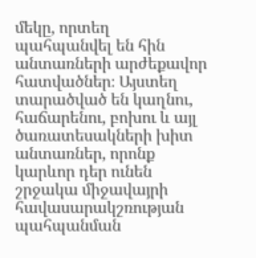մեկը, որտեղ պահպանվել են հին անտառների արժեքավոր հատվածներ։ Այստեղ տարածված են կաղնու, հաճարենու, բոխու և այլ ծառատեսակների խիտ անտառներ, որոնք կարևոր դեր ունեն շրջակա միջավայրի հավասարակշռության պահպանման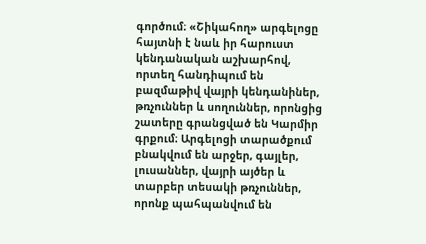գործում։ «Շիկահող» արգելոցը հայտնի է նաև իր հարուստ կենդանական աշխարհով, որտեղ հանդիպում են բազմաթիվ վայրի կենդանիներ, թռչուններ և սողուններ, որոնցից շատերը գրանցված են Կարմիր գրքում։ Արգելոցի տարածքում բնակվում են արջեր, գայլեր, լուսաններ, վայրի այծեր և տարբեր տեսակի թռչուններ, որոնք պահպանվում են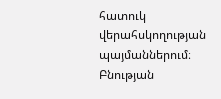հատուկ վերահսկողության պայմաններում։ Բնության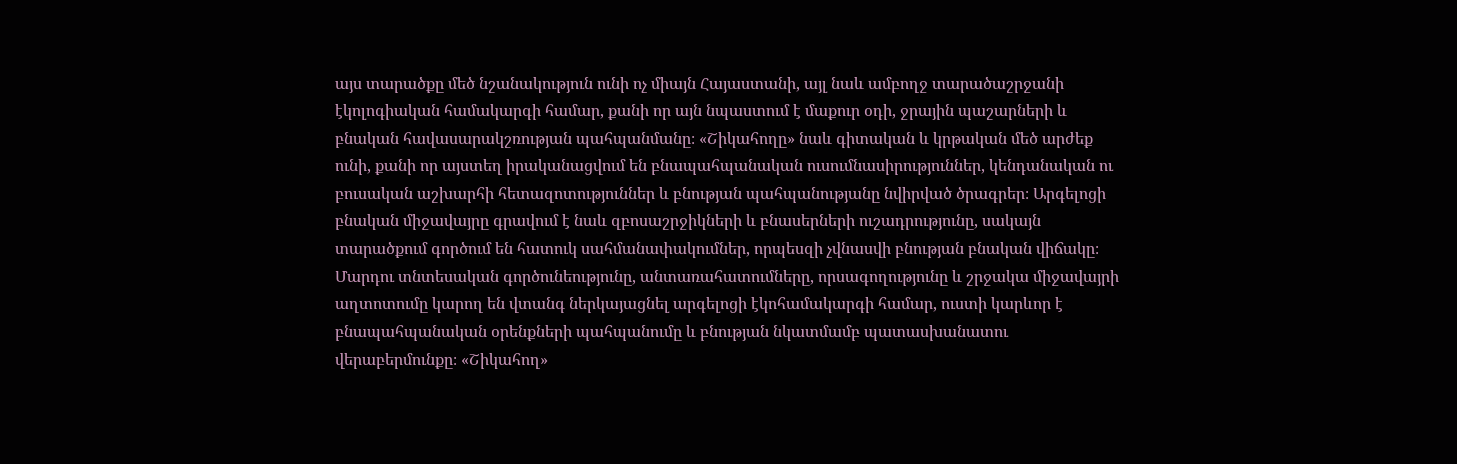այս տարածքը մեծ նշանակություն ունի ոչ միայն Հայաստանի, այլ նաև ամբողջ տարածաշրջանի էկոլոգիական համակարգի համար, քանի որ այն նպաստում է մաքուր օդի, ջրային պաշարների և բնական հավասարակշռության պահպանմանը։ «Շիկահողը» նաև գիտական և կրթական մեծ արժեք ունի, քանի որ այստեղ իրականացվում են բնապահպանական ուսումնասիրություններ, կենդանական ու բուսական աշխարհի հետազոտություններ և բնության պահպանությանը նվիրված ծրագրեր։ Արգելոցի բնական միջավայրը գրավում է նաև զբոսաշրջիկների և բնասերների ուշադրությունը, սակայն տարածքում գործում են հատուկ սահմանափակումներ, որպեսզի չվնասվի բնության բնական վիճակը։ Մարդու տնտեսական գործունեությունը, անտառահատումները, որսագողությունը և շրջակա միջավայրի աղտոտումը կարող են վտանգ ներկայացնել արգելոցի էկոհամակարգի համար, ուստի կարևոր է բնապահպանական օրենքների պահպանումը և բնության նկատմամբ պատասխանատու վերաբերմունքը։ «Շիկահող»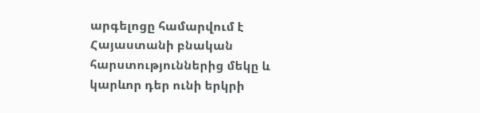արգելոցը համարվում է Հայաստանի բնական հարստություններից մեկը և կարևոր դեր ունի երկրի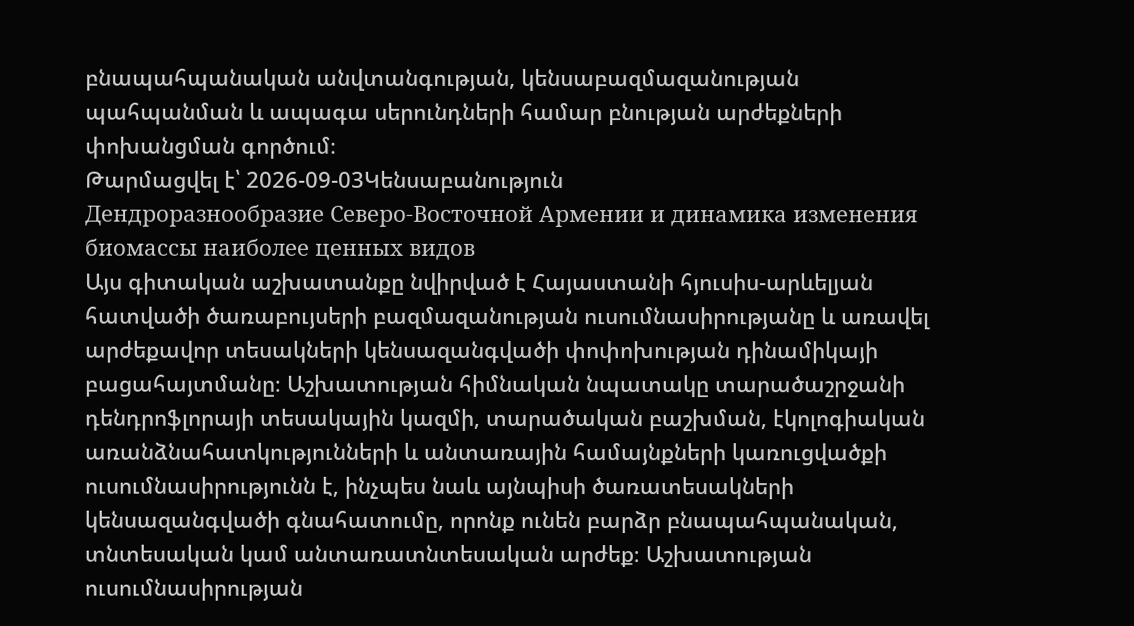բնապահպանական անվտանգության, կենսաբազմազանության պահպանման և ապագա սերունդների համար բնության արժեքների փոխանցման գործում։
Թարմացվել է՝ 2026-09-03Կենսաբանություն
Дендроразнообразие Северо-Восточной Армении и динамика изменения биомассы наиболее ценных видов
Այս գիտական աշխատանքը նվիրված է Հայաստանի հյուսիս-արևելյան հատվածի ծառաբույսերի բազմազանության ուսումնասիրությանը և առավել արժեքավոր տեսակների կենսազանգվածի փոփոխության դինամիկայի բացահայտմանը։ Աշխատության հիմնական նպատակը տարածաշրջանի դենդրոֆլորայի տեսակային կազմի, տարածական բաշխման, էկոլոգիական առանձնահատկությունների և անտառային համայնքների կառուցվածքի ուսումնասիրությունն է, ինչպես նաև այնպիսի ծառատեսակների կենսազանգվածի գնահատումը, որոնք ունեն բարձր բնապահպանական, տնտեսական կամ անտառատնտեսական արժեք։ Աշխատության ուսումնասիրության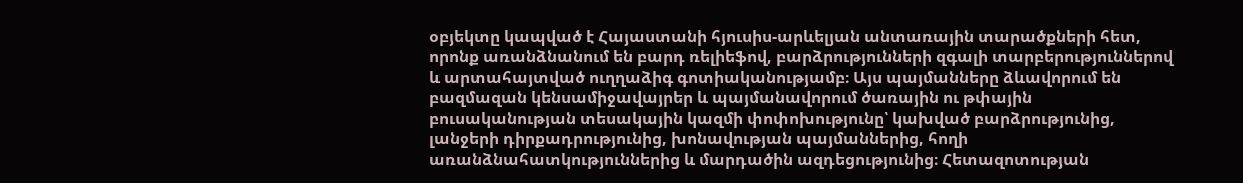օբյեկտը կապված է Հայաստանի հյուսիս-արևելյան անտառային տարածքների հետ, որոնք առանձնանում են բարդ ռելիեֆով, բարձրությունների զգալի տարբերություններով և արտահայտված ուղղաձիգ գոտիականությամբ։ Այս պայմանները ձևավորում են բազմազան կենսամիջավայրեր և պայմանավորում ծառային ու թփային բուսականության տեսակային կազմի փոփոխությունը՝ կախված բարձրությունից, լանջերի դիրքադրությունից, խոնավության պայմաններից, հողի առանձնահատկություններից և մարդածին ազդեցությունից։ Հետազոտության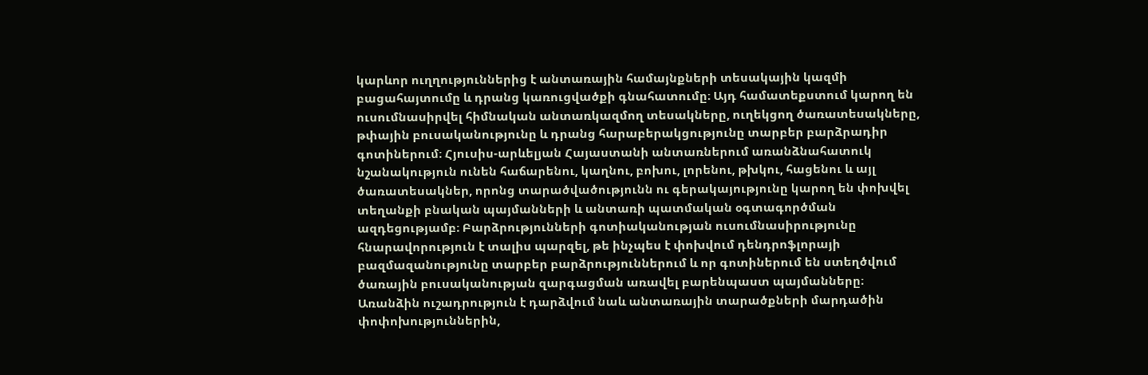կարևոր ուղղություններից է անտառային համայնքների տեսակային կազմի բացահայտումը և դրանց կառուցվածքի գնահատումը։ Այդ համատեքստում կարող են ուսումնասիրվել հիմնական անտառկազմող տեսակները, ուղեկցող ծառատեսակները, թփային բուսականությունը և դրանց հարաբերակցությունը տարբեր բարձրադիր գոտիներում։ Հյուսիս-արևելյան Հայաստանի անտառներում առանձնահատուկ նշանակություն ունեն հաճարենու, կաղնու, բոխու, լորենու, թխկու, հացենու և այլ ծառատեսակներ, որոնց տարածվածությունն ու գերակայությունը կարող են փոխվել տեղանքի բնական պայմանների և անտառի պատմական օգտագործման ազդեցությամբ։ Բարձրությունների գոտիականության ուսումնասիրությունը հնարավորություն է տալիս պարզել, թե ինչպես է փոխվում դենդրոֆլորայի բազմազանությունը տարբեր բարձրություններում և որ գոտիներում են ստեղծվում ծառային բուսականության զարգացման առավել բարենպաստ պայմանները։ Առանձին ուշադրություն է դարձվում նաև անտառային տարածքների մարդածին փոփոխություններին,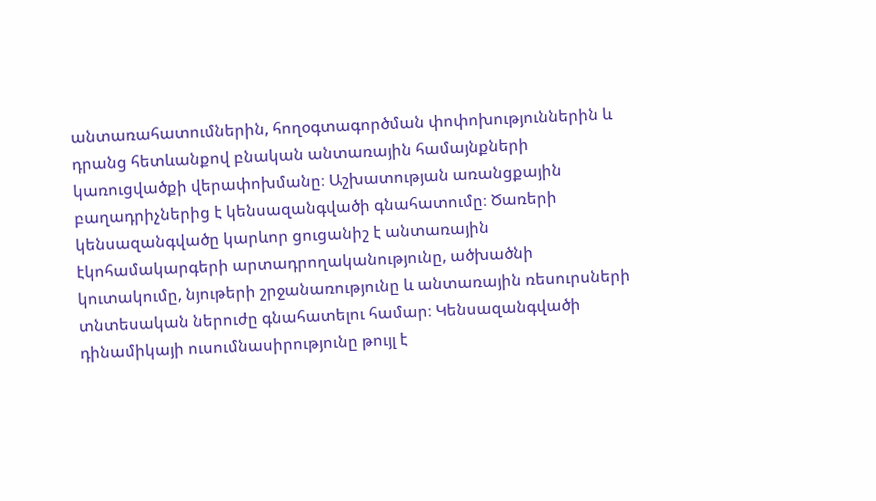անտառահատումներին, հողօգտագործման փոփոխություններին և դրանց հետևանքով բնական անտառային համայնքների կառուցվածքի վերափոխմանը։ Աշխատության առանցքային բաղադրիչներից է կենսազանգվածի գնահատումը։ Ծառերի կենսազանգվածը կարևոր ցուցանիշ է անտառային էկոհամակարգերի արտադրողականությունը, ածխածնի կուտակումը, նյութերի շրջանառությունը և անտառային ռեսուրսների տնտեսական ներուժը գնահատելու համար։ Կենսազանգվածի դինամիկայի ուսումնասիրությունը թույլ է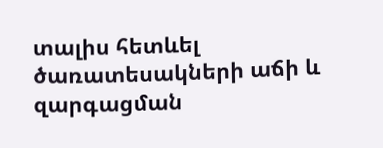տալիս հետևել ծառատեսակների աճի և զարգացման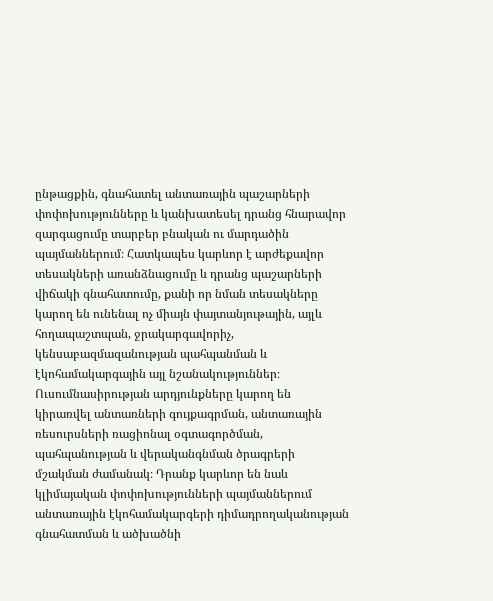ընթացքին, գնահատել անտառային պաշարների փոփոխությունները և կանխատեսել դրանց հնարավոր զարգացումը տարբեր բնական ու մարդածին պայմաններում։ Հատկապես կարևոր է արժեքավոր տեսակների առանձնացումը և դրանց պաշարների վիճակի գնահատումը, քանի որ նման տեսակները կարող են ունենալ ոչ միայն փայտանյութային, այլև հողապաշտպան, ջրակարգավորիչ, կենսաբազմազանության պահպանման և էկոհամակարգային այլ նշանակություններ։ Ուսումնասիրության արդյունքները կարող են կիրառվել անտառների գույքագրման, անտառային ռեսուրսների ռացիոնալ օգտագործման, պահպանության և վերականգնման ծրագրերի մշակման ժամանակ։ Դրանք կարևոր են նաև կլիմայական փոփոխությունների պայմաններում անտառային էկոհամակարգերի դիմադրողականության գնահատման և ածխածնի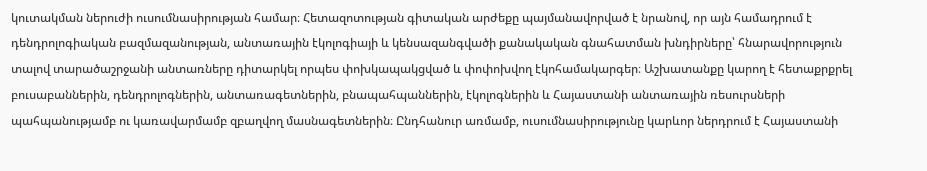կուտակման ներուժի ուսումնասիրության համար։ Հետազոտության գիտական արժեքը պայմանավորված է նրանով, որ այն համադրում է դենդրոլոգիական բազմազանության, անտառային էկոլոգիայի և կենսազանգվածի քանակական գնահատման խնդիրները՝ հնարավորություն տալով տարածաշրջանի անտառները դիտարկել որպես փոխկապակցված և փոփոխվող էկոհամակարգեր։ Աշխատանքը կարող է հետաքրքրել բուսաբաններին, դենդրոլոգներին, անտառագետներին, բնապահպաններին, էկոլոգներին և Հայաստանի անտառային ռեսուրսների պահպանությամբ ու կառավարմամբ զբաղվող մասնագետներին։ Ընդհանուր առմամբ, ուսումնասիրությունը կարևոր ներդրում է Հայաստանի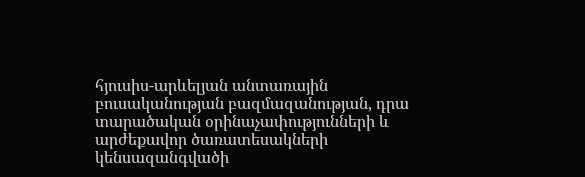հյուսիս-արևելյան անտառային բուսականության բազմազանության, դրա տարածական օրինաչափությունների և արժեքավոր ծառատեսակների կենսազանգվածի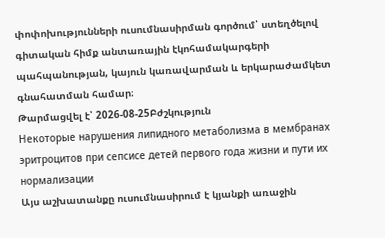փոփոխությունների ուսումնասիրման գործում՝ ստեղծելով գիտական հիմք անտառային էկոհամակարգերի պահպանության, կայուն կառավարման և երկարաժամկետ գնահատման համար։
Թարմացվել է՝ 2026-08-25Բժշկություն
Некоторые нарушения липидного метаболизма в мембранах эритроцитов при сепсисе детей первого года жизни и пути их нормализации
Այս աշխատանքը ուսումնասիրում է կյանքի առաջին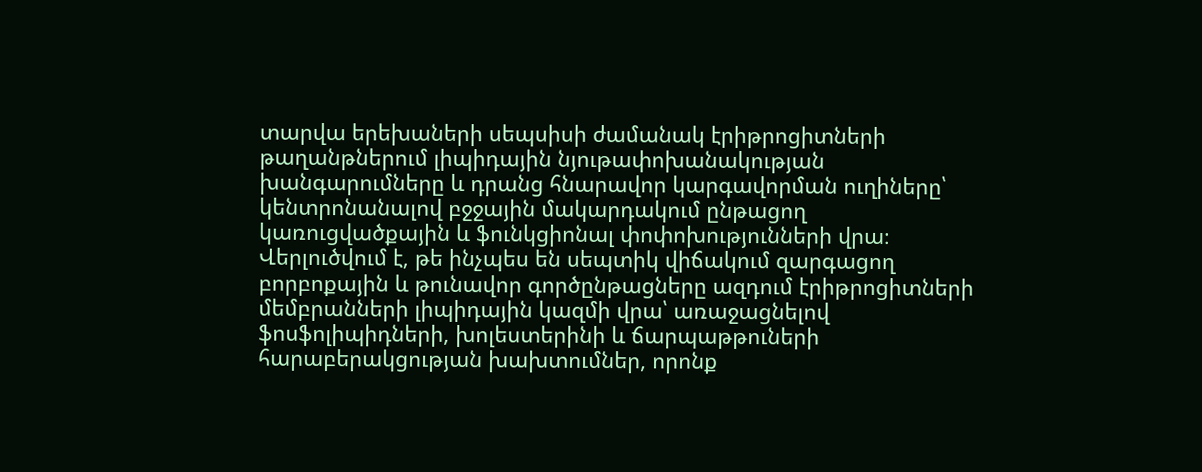տարվա երեխաների սեպսիսի ժամանակ էրիթրոցիտների թաղանթներում լիպիդային նյութափոխանակության խանգարումները և դրանց հնարավոր կարգավորման ուղիները՝ կենտրոնանալով բջջային մակարդակում ընթացող կառուցվածքային և ֆունկցիոնալ փոփոխությունների վրա։ Վերլուծվում է, թե ինչպես են սեպտիկ վիճակում զարգացող բորբոքային և թունավոր գործընթացները ազդում էրիթրոցիտների մեմբրանների լիպիդային կազմի վրա՝ առաջացնելով ֆոսֆոլիպիդների, խոլեստերինի և ճարպաթթուների հարաբերակցության խախտումներ, որոնք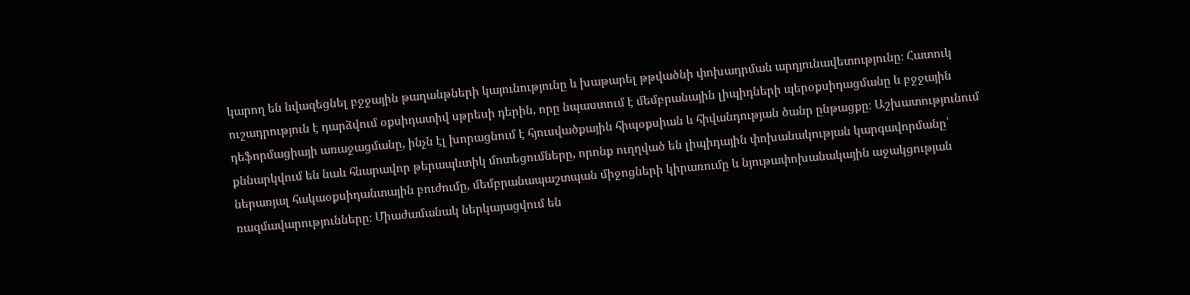կարող են նվազեցնել բջջային թաղանթների կայունությունը և խաթարել թթվածնի փոխադրման արդյունավետությունը։ Հատուկ ուշադրություն է դարձվում օքսիդատիվ սթրեսի դերին, որը նպաստում է մեմբրանային լիպիդների պերօքսիդացմանը և բջջային դեֆորմացիայի առաջացմանը, ինչն էլ խորացնում է հյուսվածքային հիպօքսիան և հիվանդության ծանր ընթացքը։ Աշխատությունում քննարկվում են նաև հնարավոր թերապևտիկ մոտեցումները, որոնք ուղղված են լիպիդային փոխանակության կարգավորմանը՝ ներառյալ հակաօքսիդանտային բուժումը, մեմբրանապաշտպան միջոցների կիրառումը և նյութափոխանակային աջակցության ռազմավարությունները։ Միաժամանակ ներկայացվում են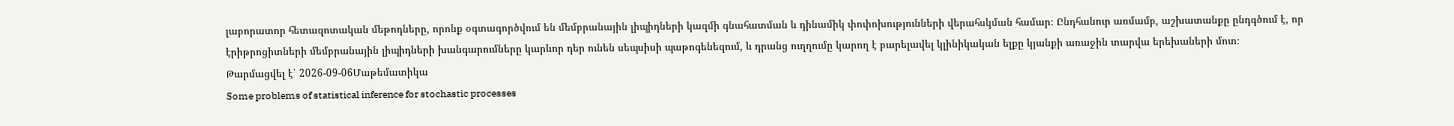լաբորատոր հետազոտական մեթոդները, որոնք օգտագործվում են մեմբրանային լիպիդների կազմի գնահատման և դինամիկ փոփոխությունների վերահսկման համար։ Ընդհանուր առմամբ, աշխատանքը ընդգծում է, որ էրիթրոցիտների մեմբրանային լիպիդների խանգարումները կարևոր դեր ունեն սեպսիսի պաթոգենեզում, և դրանց ուղղումը կարող է բարելավել կլինիկական ելքը կյանքի առաջին տարվա երեխաների մոտ։
Թարմացվել է՝ 2026-09-06Մաթեմատիկա
Some problems of statistical inference for stochastic processes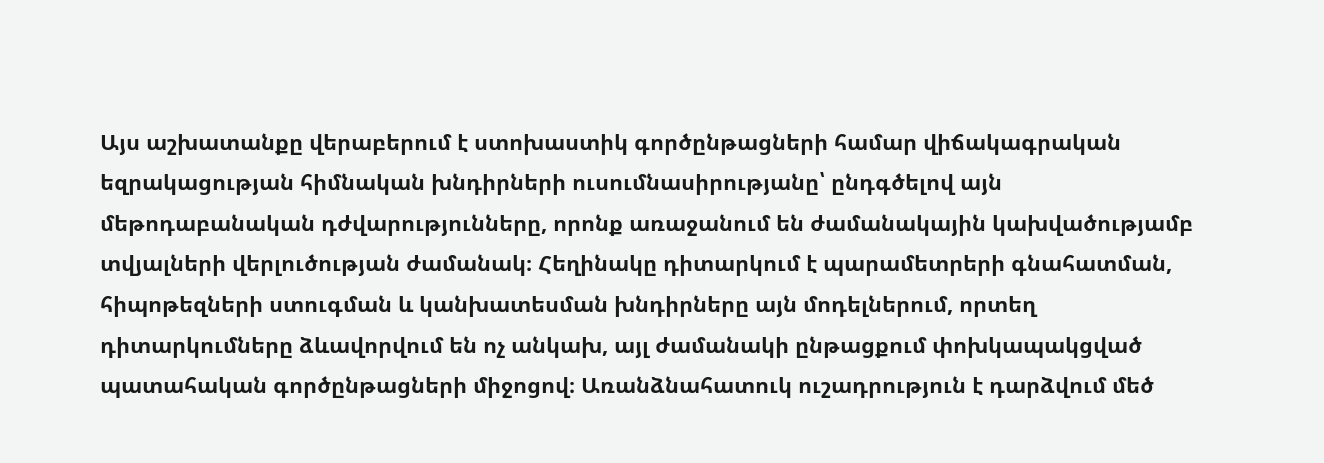Այս աշխատանքը վերաբերում է ստոխաստիկ գործընթացների համար վիճակագրական եզրակացության հիմնական խնդիրների ուսումնասիրությանը՝ ընդգծելով այն մեթոդաբանական դժվարությունները, որոնք առաջանում են ժամանակային կախվածությամբ տվյալների վերլուծության ժամանակ։ Հեղինակը դիտարկում է պարամետրերի գնահատման, հիպոթեզների ստուգման և կանխատեսման խնդիրները այն մոդելներում, որտեղ դիտարկումները ձևավորվում են ոչ անկախ, այլ ժամանակի ընթացքում փոխկապակցված պատահական գործընթացների միջոցով։ Առանձնահատուկ ուշադրություն է դարձվում մեծ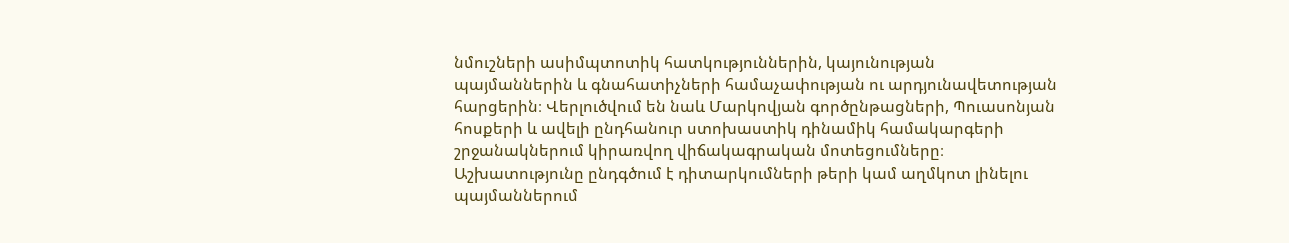նմուշների ասիմպտոտիկ հատկություններին, կայունության պայմաններին և գնահատիչների համաչափության ու արդյունավետության հարցերին։ Վերլուծվում են նաև Մարկովյան գործընթացների, Պուասոնյան հոսքերի և ավելի ընդհանուր ստոխաստիկ դինամիկ համակարգերի շրջանակներում կիրառվող վիճակագրական մոտեցումները։ Աշխատությունը ընդգծում է դիտարկումների թերի կամ աղմկոտ լինելու պայմաններում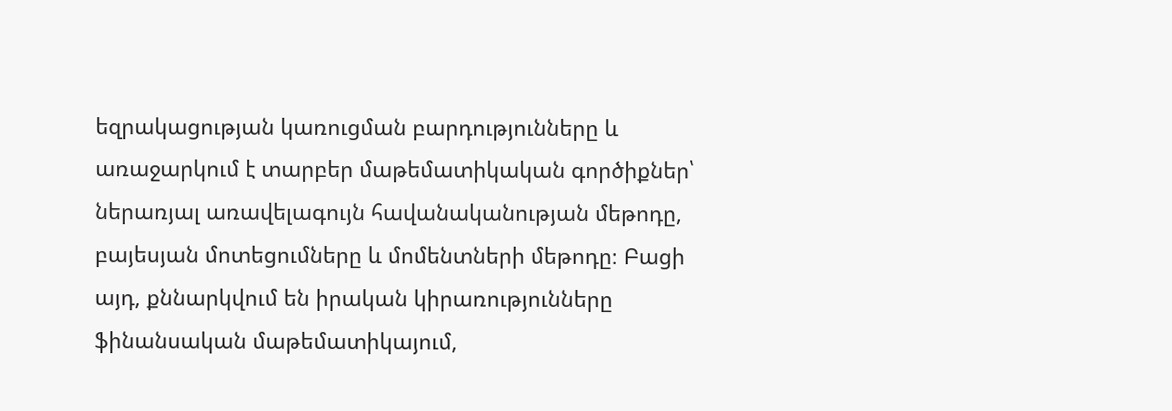եզրակացության կառուցման բարդությունները և առաջարկում է տարբեր մաթեմատիկական գործիքներ՝ ներառյալ առավելագույն հավանականության մեթոդը, բայեսյան մոտեցումները և մոմենտների մեթոդը։ Բացի այդ, քննարկվում են իրական կիրառությունները ֆինանսական մաթեմատիկայում,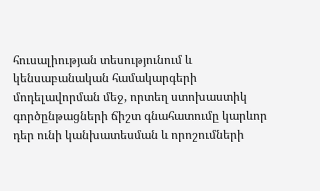հուսալիության տեսությունում և կենսաբանական համակարգերի մոդելավորման մեջ, որտեղ ստոխաստիկ գործընթացների ճիշտ գնահատումը կարևոր դեր ունի կանխատեսման և որոշումների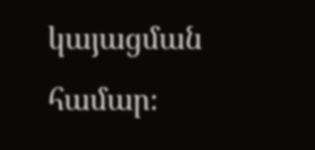կայացման համար։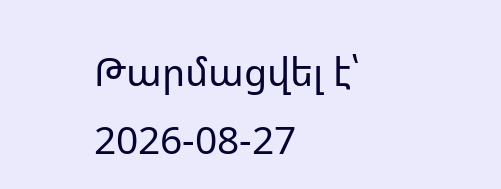Թարմացվել է՝ 2026-08-27